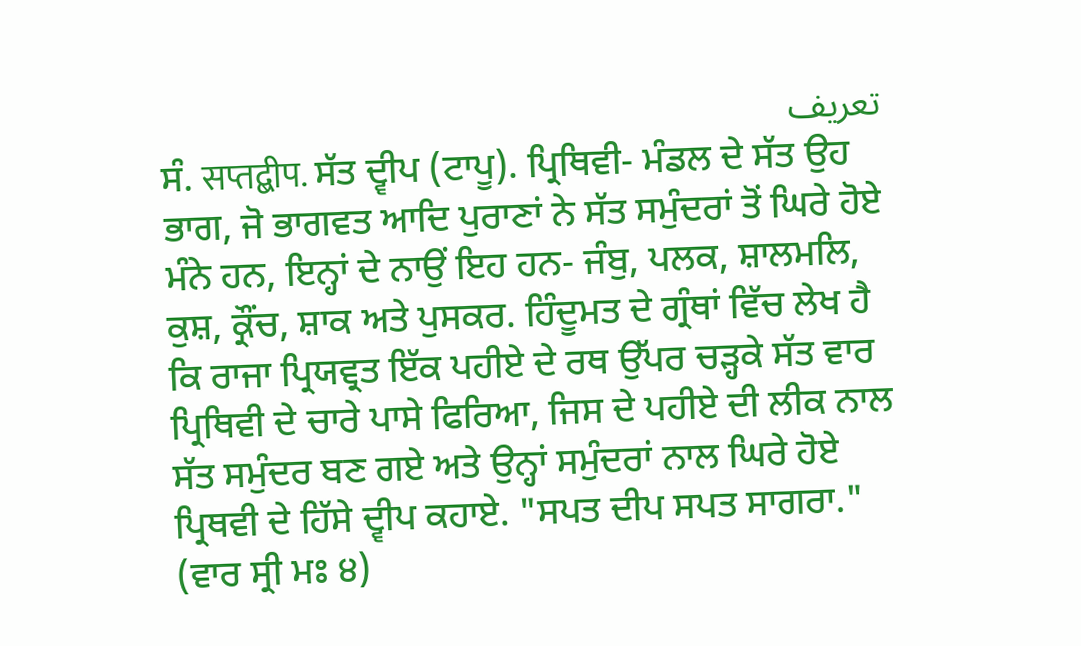تعریف
ਸੰ. सप्तद्बीप. ਸੱਤ ਦ੍ਵੀਪ (ਟਾਪੂ). ਪ੍ਰਿਥਿਵੀ- ਮੰਡਲ ਦੇ ਸੱਤ ਉਹ ਭਾਗ, ਜੋ ਭਾਗਵਤ ਆਦਿ ਪੁਰਾਣਾਂ ਨੇ ਸੱਤ ਸਮੁੰਦਰਾਂ ਤੋਂ ਘਿਰੇ ਹੋਏ ਮੰਨੇ ਹਨ, ਇਨ੍ਹਾਂ ਦੇ ਨਾਉਂ ਇਹ ਹਨ- ਜੰਬੁ, ਪਲਕ, ਸ਼ਾਲਮਲਿ, ਕੁਸ਼, ਕ੍ਰੌਂਚ, ਸ਼ਾਕ ਅਤੇ ਪੁਸਕਰ. ਹਿੰਦੂਮਤ ਦੇ ਗ੍ਰੰਥਾਂ ਵਿੱਚ ਲੇਖ ਹੈ ਕਿ ਰਾਜਾ ਪ੍ਰਿਯਵ੍ਰਤ ਇੱਕ ਪਹੀਏ ਦੇ ਰਥ ਉੱਪਰ ਚੜ੍ਹਕੇ ਸੱਤ ਵਾਰ ਪ੍ਰਿਥਿਵੀ ਦੇ ਚਾਰੇ ਪਾਸੇ ਫਿਰਿਆ, ਜਿਸ ਦੇ ਪਹੀਏ ਦੀ ਲੀਕ ਨਾਲ ਸੱਤ ਸਮੁੰਦਰ ਬਣ ਗਏ ਅਤੇ ਉਨ੍ਹਾਂ ਸਮੁੰਦਰਾਂ ਨਾਲ ਘਿਰੇ ਹੋਏ ਪ੍ਰਿਥਵੀ ਦੇ ਹਿੱਸੇ ਦ੍ਵੀਪ ਕਹਾਏ. "ਸਪਤ ਦੀਪ ਸਪਤ ਸਾਗਰਾ." (ਵਾਰ ਸ੍ਰੀ ਮਃ ੪)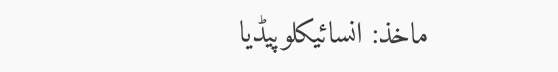ماخذ: انسائیکلوپیڈیا